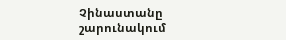Չինաստանը շարունակում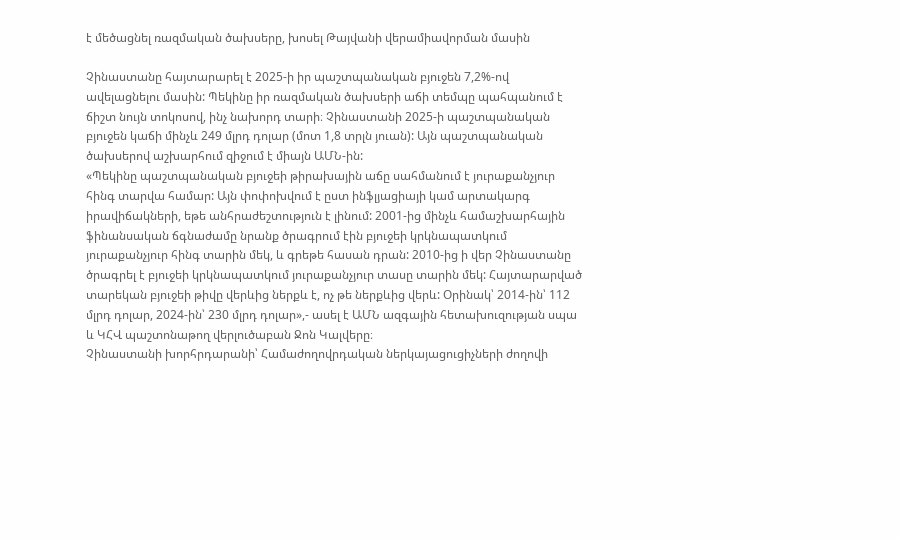է մեծացնել ռազմական ծախսերը, խոսել Թայվանի վերամիավորման մասին

Չինաստանը հայտարարել է 2025-ի իր պաշտպանական բյուջեն 7,2%-ով ավելացնելու մասին: Պեկինը իր ռազմական ծախսերի աճի տեմպը պահպանում է ճիշտ նույն տոկոսով, ինչ նախորդ տարի։ Չինաստանի 2025-ի պաշտպանական բյուջեն կաճի մինչև 249 մլրդ դոլար (մոտ 1,8 տրլն յուան): Այն պաշտպանական ծախսերով աշխարհում զիջում է միայն ԱՄՆ-ին:
«Պեկինը պաշտպանական բյուջեի թիրախային աճը սահմանում է յուրաքանչյուր հինգ տարվա համար: Այն փոփոխվում է ըստ ինֆլյացիայի կամ արտակարգ իրավիճակների, եթե անհրաժեշտություն է լինում: 2001-ից մինչև համաշխարհային ֆինանսական ճգնաժամը նրանք ծրագրում էին բյուջեի կրկնապատկում յուրաքանչյուր հինգ տարին մեկ, և գրեթե հասան դրան: 2010-ից ի վեր Չինաստանը ծրագրել է բյուջեի կրկնապատկում յուրաքանչյուր տասը տարին մեկ: Հայտարարված տարեկան բյուջեի թիվը վերևից ներքև է, ոչ թե ներքևից վերև: Օրինակ՝ 2014-ին՝ 112 մլրդ դոլար, 2024-ին՝ 230 մլրդ դոլար»,- ասել է ԱՄՆ ազգային հետախուզության սպա և ԿՀՎ պաշտոնաթող վերլուծաբան Ջոն Կալվերը։
Չինաստանի խորհրդարանի՝ Համաժողովրդական ներկայացուցիչների ժողովի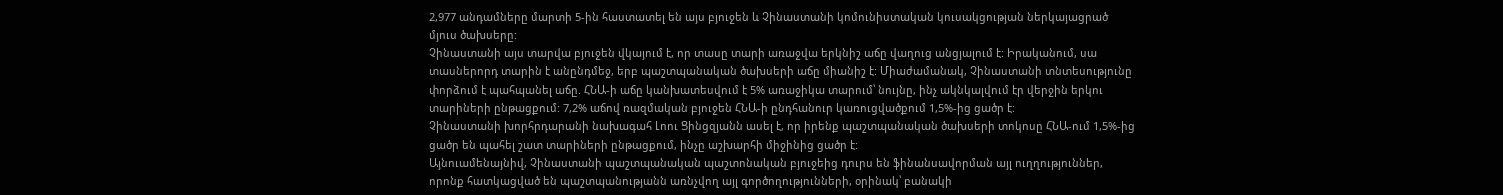2,977 անդամները մարտի 5-ին հաստատել են այս բյուջեն և Չինաստանի կոմունիստական կուսակցության ներկայացրած մյուս ծախսերը:
Չինաստանի այս տարվա բյուջեն վկայում է, որ տասը տարի առաջվա երկնիշ աճը վաղուց անցյալում է: Իրականում, սա տասներորդ տարին է անընդմեջ, երբ պաշտպանական ծախսերի աճը միանիշ է: Միաժամանակ, Չինաստանի տնտեսությունը փորձում է պահպանել աճը. ՀՆԱ-ի աճը կանխատեսվում է 5% առաջիկա տարում՝ նույնը, ինչ ակնկալվում էր վերջին երկու տարիների ընթացքում: 7,2% աճով ռազմական բյուջեն ՀՆԱ-ի ընդհանուր կառուցվածքում 1,5%-ից ցածր է:
Չինաստանի խորհրդարանի նախագահ Լոու Ցինցզյանն ասել է, որ իրենք պաշտպանական ծախսերի տոկոսը ՀՆԱ-ում 1,5%-ից ցածր են պահել շատ տարիների ընթացքում, ինչը աշխարհի միջինից ցածր է:
Այնուամենայնիվ, Չինաստանի պաշտպանական պաշտոնական բյուջեից դուրս են ֆինանսավորման այլ ուղղություններ, որոնք հատկացված են պաշտպանությանն առնչվող այլ գործողությունների, օրինակ՝ բանակի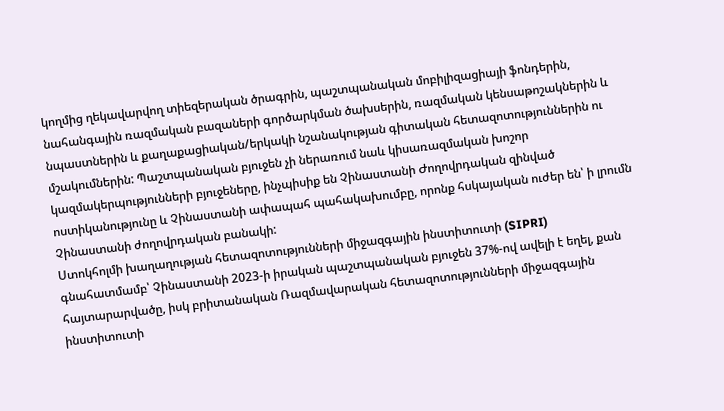կողմից ղեկավարվող տիեզերական ծրագրին, պաշտպանական մոբիլիզացիայի ֆոնդերին, նահանգային ռազմական բազաների գործարկման ծախսերին, ռազմական կենսաթոշակներին և նպաստներին և քաղաքացիական/երկակի նշանակության գիտական հետազոտություններին ու մշակումներին: Պաշտպանական բյուջեն չի ներառում նաև կիսառազմական խոշոր կազմակերպությունների բյուջեները, ինչպիսիք են Չինաստանի Ժողովրդական զինված ոստիկանությունը և Չինաստանի ափապահ պահակախումբը, որոնք հսկայական ուժեր են՝ ի լրումն Չինաստանի ժողովրդական բանակի:
Ստոկհոլմի խաղաղության հետազոտությունների միջազգային ինստիտուտի (SIPRI) գնահատմամբ՝ Չինաստանի 2023-ի իրական պաշտպանական բյուջեն 37%-ով ավելի է եղել, քան հայտարարվածը, իսկ բրիտանական Ռազմավարական հետազոտությունների միջազգային ինստիտուտի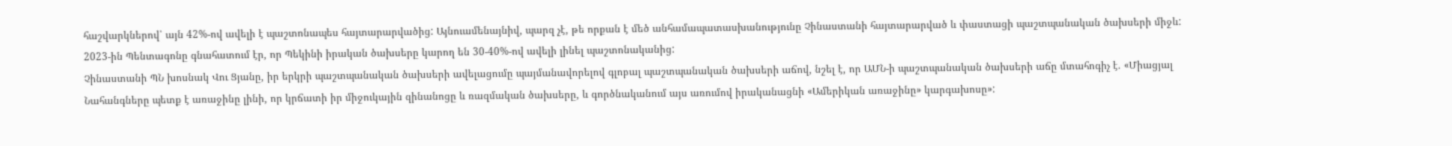հաշվարկներով՝ այն 42%-ով ավելի է պաշտոնապես հայտարարվածից: Այնուամենայնիվ, պարզ չէ, թե որքան է մեծ անհամապատասխանությունը Չինաստանի հայտարարված և փաստացի պաշտպանական ծախսերի միջև: 2023-ին Պենտագոնը գնահատում էր, որ Պեկինի իրական ծախսերը կարող են 30-40%-ով ավելի լինել պաշտոնականից:
Չինաստանի ՊՆ խոսնակ Վու Ցյանը, իր երկրի պաշտպանական ծախսերի ավելացումը պայմանավորելով գլոբալ պաշտպանական ծախսերի աճով, նշել է, որ ԱՄՆ-ի պաշտպանական ծախսերի աճը մտահոգիչ է. «Միացյալ Նահանգները պետք է առաջինը լինի, որ կրճատի իր միջուկային զինանոցը և ռազմական ծախսերը, և գործնականում այս առումով իրականացնի «Ամերիկան առաջինը» կարգախոսը»: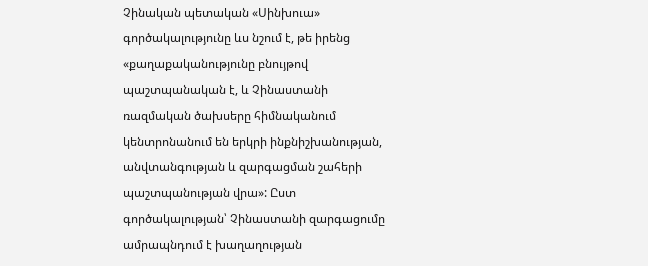Չինական պետական «Սինխուա» գործակալությունը ևս նշում է, թե իրենց «քաղաքականությունը բնույթով պաշտպանական է, և Չինաստանի ռազմական ծախսերը հիմնականում կենտրոնանում են երկրի ինքնիշխանության, անվտանգության և զարգացման շահերի պաշտպանության վրա»: Ըստ գործակալության՝ Չինաստանի զարգացումը ամրապնդում է խաղաղության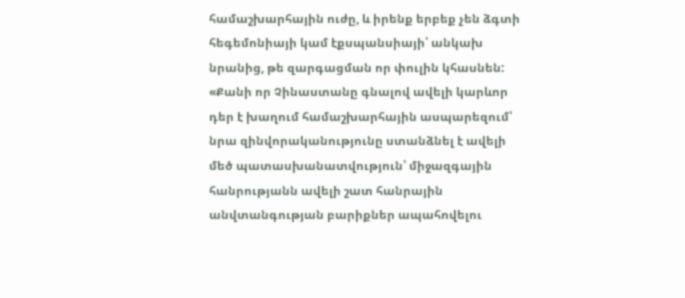համաշխարհային ուժը, և իրենք երբեք չեն ձգտի հեգեմոնիայի կամ էքսպանսիայի՝ անկախ նրանից, թե զարգացման որ փուլին կհասնեն:
«Քանի որ Չինաստանը գնալով ավելի կարևոր դեր է խաղում համաշխարհային ասպարեզում՝ նրա զինվորականությունը ստանձնել է ավելի մեծ պատասխանատվություն՝ միջազգային հանրությանն ավելի շատ հանրային անվտանգության բարիքներ ապահովելու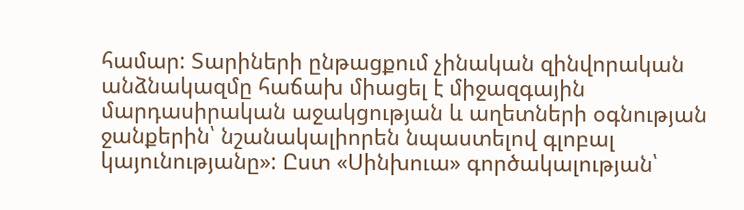համար: Տարիների ընթացքում չինական զինվորական անձնակազմը հաճախ միացել է միջազգային մարդասիրական աջակցության և աղետների օգնության ջանքերին՝ նշանակալիորեն նպաստելով գլոբալ կայունությանը»: Ըստ «Սինխուա» գործակալության՝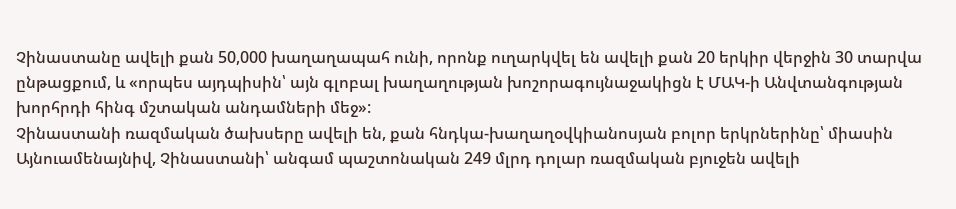Չինաստանը ավելի քան 50,000 խաղաղապահ ունի, որոնք ուղարկվել են ավելի քան 20 երկիր վերջին 30 տարվա ընթացքում, և «որպես այդպիսին՝ այն գլոբալ խաղաղության խոշորագույնաջակիցն է ՄԱԿ-ի Անվտանգության խորհրդի հինգ մշտական անդամների մեջ»:
Չինաստանի ռազմական ծախսերը ավելի են, քան հնդկա-խաղաղօվկիանոսյան բոլոր երկրներինը՝ միասին
Այնուամենայնիվ, Չինաստանի՝ անգամ պաշտոնական 249 մլրդ դոլար ռազմական բյուջեն ավելի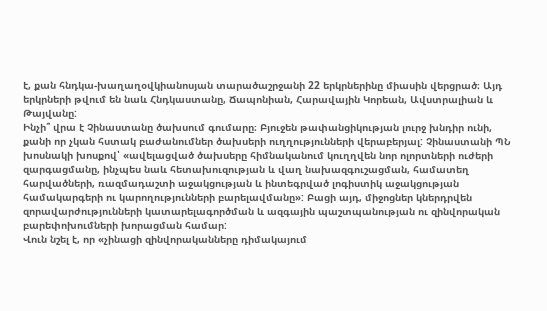է, քան հնդկա-խաղաղօվկիանոսյան տարածաշրջանի 22 երկրներինը միասին վերցրած։ Այդ երկրների թվում են նաև Հնդկաստանը, Ճապոնիան, Հարավային Կորեան, Ավստրալիան և Թայվանը:
Ինչի՞ վրա է Չինաստանը ծախսում գումարը։ Բյուջեն թափանցիկության լուրջ խնդիր ունի, քանի որ չկան հստակ բաժանումներ ծախսերի ուղղությունների վերաբերյալ: Չինաստանի ՊՆ խոսնակի խոսքով՝ «ավելացված ծախսերը հիմնականում կուղղվեն նոր ոլորտների ուժերի զարգացմանը, ինչպես նաև հետախուզության և վաղ նախազգուշացման, համատեղ հարվածների, ռազմադաշտի աջակցության և ինտեգրված լոգիստիկ աջակցության համակարգերի ու կարողությունների բարելավմանը»: Բացի այդ, միջոցներ կներդրվեն զորավարժությունների կատարելագործման և ազգային պաշտպանության ու զինվորական բարեփոխումների խորացման համար:
Վուն նշել է, որ «չինացի զինվորականները դիմակայում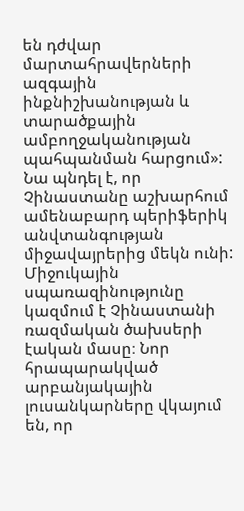են դժվար մարտահրավերների ազգային ինքնիշխանության և տարածքային ամբողջականության պահպանման հարցում»: Նա պնդել է, որ Չինաստանը աշխարհում ամենաբարդ պերիֆերիկ անվտանգության միջավայրերից մեկն ունի:
Միջուկային սպառազինությունը կազմում է Չինաստանի ռազմական ծախսերի էական մասը։ Նոր հրապարակված արբանյակային լուսանկարները վկայում են, որ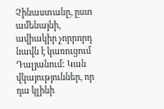Չինաստանը, ըստ ամենայնի, ավիակիր չորրորդ նավն է կառուցում Դալյանում: Կան վկայություններ, որ դա կլինի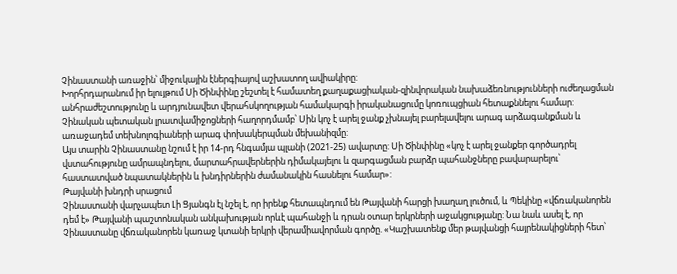Չինաստանի առաջին՝ միջուկային էներգիայով աշխատող ավիակիրը:
Խորհրդարանում իր ելույթում Սի Ծինփինը շեշտել է համատեղ քաղաքացիական-զինվորական նախաձեռնությունների ուժեղացման անհրաժեշտությունը և արդյունավետ վերահսկողության համակարգի իրականացումը կոռուպցիան հետաքննելու համար: Չինական պետական լրատվամիջոցների հաղորդմամբ՝ Սին կոչ է արել ջանք չխնայել բարելավելու արագ արձագանքման և առաջադեմ տեխնոլոգիաների արագ փոխակերպման մեխանիզմը:
Այս տարին Չինաստանը նշում է իր 14-րդ հնգամյա պլանի (2021-25) ավարտը: Սի Ծինփինը «կոչ է արել ջանքեր գործադրել վստահությունը ամրապնդելու, մարտահրավերներին դիմակայելու և զարգացման բարձր պահանջները բավարարելու՝ հաստատված նպատակներին և խնդիրներին ժամանակին հասնելու համար»:
Թայվանի խնդրի սրացում
Չինաստանի վարչապետ Լի Ցյանգն էլ նշել է, որ իրենք հետապնդում են Թայվանի հարցի խաղաղ լուծում, և Պեկինը «վճռականորեն դեմ է» Թայվանի պաշտոնական անկախության որևէ պահանջի և դրան օտար երկրների աջակցությանը: Նա նաև ասել է, որ Չինաստանը վճռականորեն կառաջ կտանի երկրի վերամիավորման գործը. «Կաշխատենք մեր թայվանցի հայրենակիցների հետ՝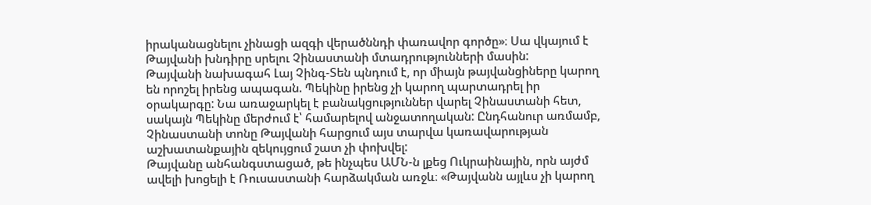իրականացնելու չինացի ազգի վերածննդի փառավոր գործը»։ Սա վկայում է Թայվանի խնդիրը սրելու Չինաստանի մտադրությունների մասին:
Թայվանի նախագահ Լայ Չինգ-Տեն պնդում է, որ միայն թայվանցիները կարող են որոշել իրենց ապագան. Պեկինը իրենց չի կարող պարտադրել իր օրակարգը: Նա առաջարկել է բանակցություններ վարել Չինաստանի հետ, սակայն Պեկինը մերժում է՝ համարելով անջատողական: Ընդհանուր առմամբ, Չինաստանի տոնը Թայվանի հարցում այս տարվա կառավարության աշխատանքային զեկույցում շատ չի փոխվել:
Թայվանը անհանգստացած, թե ինչպես ԱՄՆ-ն լքեց Ուկրաինային, որն այժմ ավելի խոցելի է Ռուսաստանի հարձակման առջև։ «Թայվանն այլևս չի կարող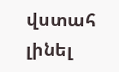վստահ լինել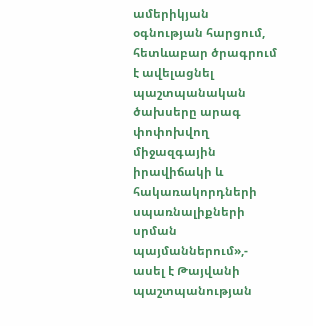ամերիկյան օգնության հարցում, հետևաբար ծրագրում է ավելացնել պաշտպանական ծախսերը արագ փոփոխվող միջազգային իրավիճակի և հակառակորդների սպառնալիքների սրման պայմաններում»,- ասել է Թայվանի պաշտպանության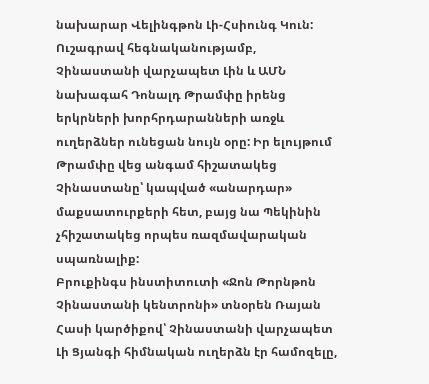նախարար Վելինգթոն Լի-Հսիունգ Կուն:
Ուշագրավ հեգնականությամբ, Չինաստանի վարչապետ Լին և ԱՄՆ նախագահ Դոնալդ Թրամփը իրենց երկրների խորհրդարանների առջև ուղերձներ ունեցան նույն օրը: Իր ելույթում Թրամփը վեց անգամ հիշատակեց Չինաստանը՝ կապված «անարդար» մաքսատուրքերի հետ, բայց նա Պեկինին չհիշատակեց որպես ռազմավարական սպառնալիք:
Բրուքինգս ինստիտուտի «Ջոն Թորնթոն Չինաստանի կենտրոնի» տնօրեն Ռայան Հասի կարծիքով՝ Չինաստանի վարչապետ Լի Ցյանգի հիմնական ուղերձն էր համոզելը,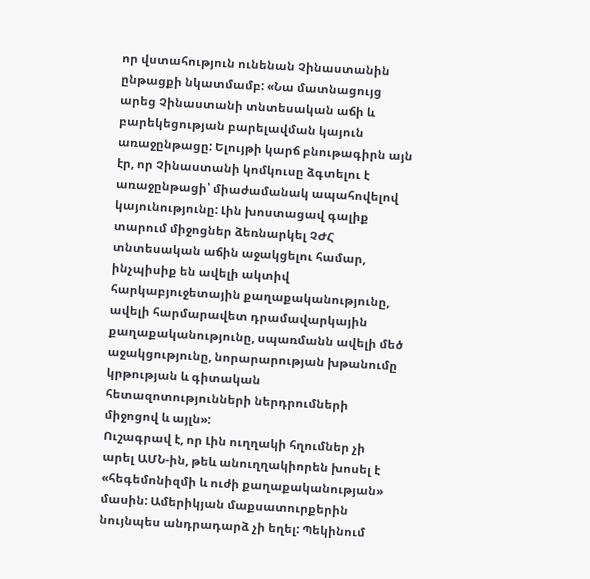որ վստահություն ունենան Չինաստանին ընթացքի նկատմամբ: «Նա մատնացույց արեց Չինաստանի տնտեսական աճի և բարեկեցության բարելավման կայուն առաջընթացը: Ելույթի կարճ բնութագիրն այն էր, որ Չինաստանի կոմկուսը ձգտելու է առաջընթացի՝ միաժամանակ ապահովելով կայունությունը: Լին խոստացավ գալիք տարում միջոցներ ձեռնարկել ՉԺՀ տնտեսական աճին աջակցելու համար, ինչպիսիք են ավելի ակտիվ հարկաբյուջետային քաղաքականությունը, ավելի հարմարավետ դրամավարկային քաղաքականությունը, սպառմանն ավելի մեծ աջակցությունը, նորարարության խթանումը կրթության և գիտական հետազոտությունների ներդրումների միջոցով և այլն»:
Ուշագրավ է, որ Լին ուղղակի հղումներ չի արել ԱՄՆ-ին, թեև անուղղակիորեն խոսել է «հեգեմոնիզմի և ուժի քաղաքականության» մասին: Ամերիկյան մաքսատուրքերին նույնպես անդրադարձ չի եղել: Պեկինում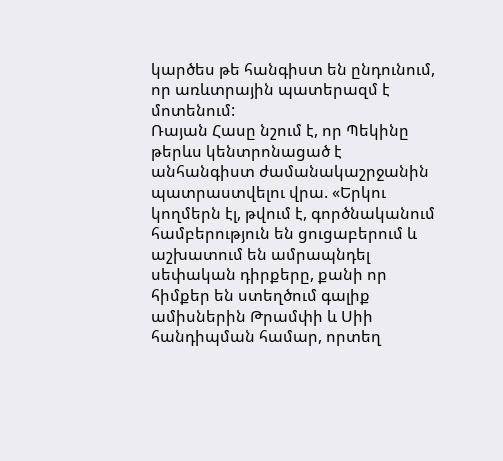կարծես թե հանգիստ են ընդունում, որ առևտրային պատերազմ է մոտենում:
Ռայան Հասը նշում է, որ Պեկինը թերևս կենտրոնացած է անհանգիստ ժամանակաշրջանին պատրաստվելու վրա. «Երկու կողմերն էլ, թվում է, գործնականում համբերություն են ցուցաբերում և աշխատում են ամրապնդել սեփական դիրքերը, քանի որ հիմքեր են ստեղծում գալիք ամիսներին Թրամփի և Սիի հանդիպման համար, որտեղ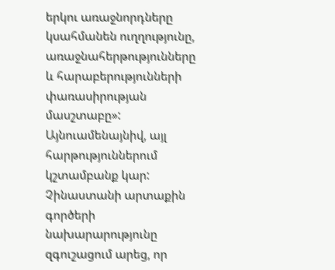երկու առաջնորդները կսահմանեն ուղղությունը, առաջնահերթությունները և հարաբերությունների փառասիրության մասշտաբը»:
Այնուամենայնիվ, այլ հարթություններում կշտամբանք կար: Չինաստանի արտաքին գործերի նախարարությունը զգուշացում արեց, որ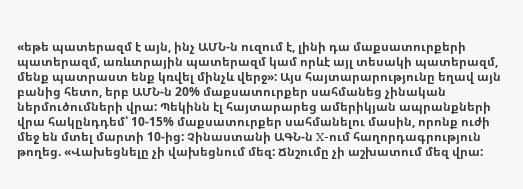«եթե պատերազմ է այն, ինչ ԱՄՆ-ն ուզում է, լինի դա մաքսատուրքերի պատերազմ, առևտրային պատերազմ կամ որևէ այլ տեսակի պատերազմ, մենք պատրաստ ենք կռվել մինչև վերջ»: Այս հայտարարությունը եղավ այն բանից հետո, երբ ԱՄՆ-ն 20% մաքսատուրքեր սահմանեց չինական ներմուծումների վրա: Պեկինն էլ հայտարարեց ամերիկյան ապրանքների վրա հակընդդեմ՝ 10-15% մաքսատուրքեր սահմանելու մասին, որոնք ուժի մեջ են մտել մարտի 10-ից: Չինաստանի ԱԳՆ-ն X-ում հաղորդագրություն թողեց. «Վախեցնելը չի վախեցնում մեզ: Ճնշումը չի աշխատում մեզ վրա: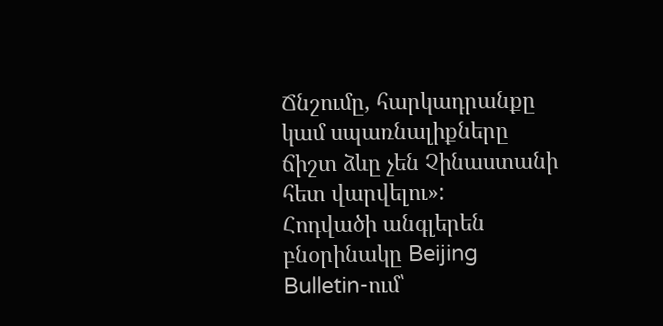Ճնշումը, հարկադրանքը կամ սպառնալիքները ճիշտ ձևը չեն Չինաստանի հետ վարվելու»:
Հոդվածի անգլերեն բնօրինակը Beijing Bulletin-ում՝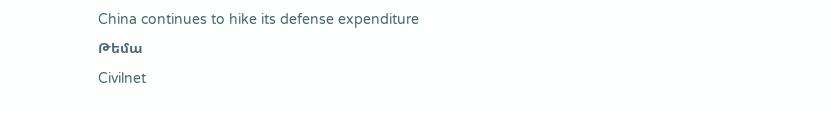China continues to hike its defense expenditure
Թեմա
Civilnet